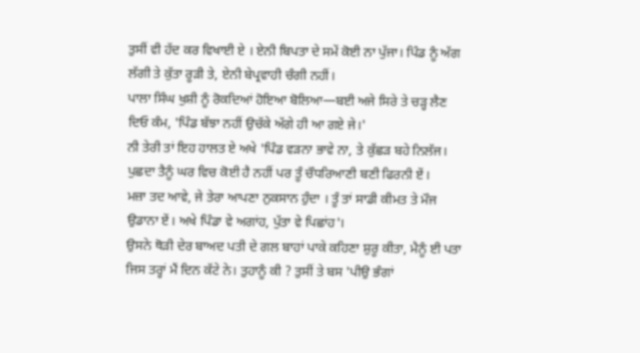ਤੁਸੀਂ ਵੀ ਹੱਦ ਕਰ ਵਿਖਾਈ ਏ । ਏਨੀ ਬਿਪਤਾ ਦੇ ਸਮੇਂ ਕੋਈ ਨਾ ਪੁੱਜਾ। ਪਿੰਡ ਨੂੰ ਅੱਗ ਲੱਗੀ ਤੇ ਕੁੱਤਾ ਰੂੜੀ ਤੇ, ਏਨੀ ਬੇਪ੍ਰਵਾਹੀ ਚੰਗੀ ਨਹੀਂ।
ਪਾਲਾ ਸਿੰਘ ਖੁਸ਼ੀ ਨੂੰ ਰੋਕਦਿਆਂ ਹੋਇਆ ਬੋਲਿਆ—ਬਈ ਅਜੇ ਸਿਰੇ ਤੇ ਚੜ੍ਹ ਲੈਣ ਦਿਓ ਕੰਮ, 'ਪਿੰਡ ਬੱਝਾ ਨਹੀਂ ਉਚੱਕੇ ਅੱਗੇ ਹੀ ਆ ਗਏ ਜੇ।'
ਨੀ ਤੇਰੀ ਤਾਂ ਇਹ ਹਾਲਤ ਏ ਅਖੇ 'ਪਿੰਡ ਵੜਨਾ ਭਾਵੇ ਨਾ, ਤੇ ਕੁੱਛੜ ਬਹੇ ਨਿਲੱਜ। ਪੁਛਦਾ ਤੈਨੂੰ ਘਰ ਵਿਚ ਕੋਈ ਹੈ ਨਹੀਂ ਪਰ ਤੂੰ ਚੌਧਰਿਆਣੀ ਬਣੀ ਫਿਰਨੀ ਏਂ।
ਮਜ਼ਾ ਤਦ ਆਵੇ, ਜੇ ਤੇਰਾ ਆਪਣਾ ਨੁਕਸਾਨ ਹੁੰਦਾ । ਤੂੰ ਤਾਂ ਸਾਡੀ ਕੀਮਤ ਤੇ ਮੌਜ ਉਡਾਨਾ ਏਂ। ਅਖੇ ਪਿੰਡਾ ਵੇ ਅਗਾਂਹ, ਪੁੱਤਾ ਵੇ ਪਿਛਾਂਹ'।
ਉਸਨੇ ਥੋੜੀ ਦੇਰ ਬਾਅਦ ਪਤੀ ਦੇ ਗਲ ਬਾਹਾਂ ਪਾਕੇ ਕਹਿਣਾ ਸ਼ੁਰੂ ਕੀਤਾ, ਮੈਨੂੰ ਈ ਪਤਾ ਜਿਸ ਤਰ੍ਹਾਂ ਮੈਂ ਦਿਨ ਕੱਟੇ ਨੇ। ਤੁਹਾਨੂੰ ਕੀ ? ਤੁਸੀਂ ਤੇ ਬਸ 'ਪੀਉ ਭੰਗਾਂ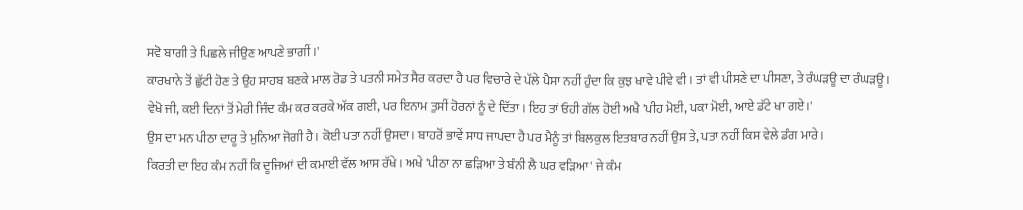ਸਵੋ ਬਾਗੀ ਤੇ ਪਿਛਲੇ ਜੀਉਣ ਆਪਣੇ ਭਾਗੀਂ ।'
ਕਾਰਖਾਨੇ ਤੋਂ ਛੁੱਟੀ ਹੋਣ ਤੇ ਉਹ ਸਾਹਬ ਬਣਕੇ ਮਾਲ ਰੋਡ ਤੇ ਪਤਨੀ ਸਮੇਤ ਸੈਰ ਕਰਦਾ ਹੈ ਪਰ ਵਿਚਾਰੇ ਦੇ ਪੱਲੇ ਪੈਸਾ ਨਹੀਂ ਹੁੰਦਾ ਕਿ ਕੁਝ ਖਾਵੇ ਪੀਵੇ ਵੀ । ਤਾਂ ਵੀ ਪੀਸਣੇ ਦਾ ਪੀਸਣਾ, ਤੇ ਰੰਘੜਊ ਦਾ ਰੰਘੜਊ ।
ਵੇਖੋ ਜੀ, ਕਈ ਦਿਨਾਂ ਤੋਂ ਮੇਰੀ ਜਿੰਦ ਕੰਮ ਕਰ ਕਰਕੇ ਅੱਕ ਗਈ, ਪਰ ਇਨਾਮ ਤੁਸੀਂ ਹੋਰਨਾਂ ਨੂੰ ਦੇ ਦਿੱਤਾ । ਇਹ ਤਾਂ ਓਹੀ ਗੱਲ ਹੋਈ ਅਖੈ 'ਪੀਹ ਮੋਈ, ਪਕਾ ਮੋਈ, ਆਏ ਡੱਟੇ ਖਾ ਗਏ।'
ਉਸ ਦਾ ਮਨ ਪੀਠਾ ਦਾਰੂ ਤੇ ਮੁਨਿਆ ਜੋਗੀ ਹੈ। ਕੋਈ ਪਤਾ ਨਹੀਂ ਉਸਦਾ। ਬਾਹਰੋਂ ਭਾਵੇਂ ਸਾਧ ਜਾਪਦਾ ਹੈ ਪਰ ਮੈਨੂੰ ਤਾਂ ਬਿਲਕੁਲ ਇਤਬਾਰ ਨਹੀਂ ਉਸ ਤੇ, ਪਤਾ ਨਹੀਂ ਕਿਸ ਵੇਲੇ ਡੰਗ ਮਾਰੇ।
ਕਿਰਤੀ ਦਾ ਇਹ ਕੰਮ ਨਹੀਂ ਕਿ ਦੂਜਿਆਂ ਦੀ ਕਮਾਈ ਵੱਲ ਆਸ ਰੱਖੇ। ਅਖੇ 'ਪੀਠਾ ਨਾ ਛੜਿਆ ਤੇ ਬੰਨੀ ਲੈ ਘਰ ਵੜਿਆ' ਜੇ ਕੰਮ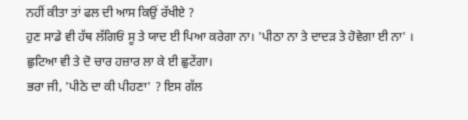ਨਹੀਂ ਕੀਤਾ ਤਾਂ ਫਲ ਦੀ ਆਸ ਕਿਉਂ ਰੱਖੀਏ ?
ਹੁਣ ਸਾਡੇ ਵੀ ਹੱਥ ਲੱਗਿਓਂ ਸੂ ਤੇ ਯਾਦ ਈ ਪਿਆ ਕਰੇਗਾ ਨਾ। 'ਪੀਠਾ ਨਾ ਤੇ ਦਾਦੜ ਤੇ ਹੋਵੇਗਾ ਈ ਨਾ' । ਛੁਟਿਆ ਵੀ ਤੇ ਦੋ ਚਾਰ ਹਜ਼ਾਰ ਲਾ ਕੇ ਈ ਛੁਟੇਂਗਾ।
ਭਰਾ ਜੀ, 'ਪੀਠੇ ਦਾ ਕੀ ਪੀਹਣਾ' ? ਇਸ ਗੱਲ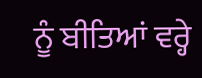ਨੂੰ ਬੀਤਿਆਂ ਵਰ੍ਹੇ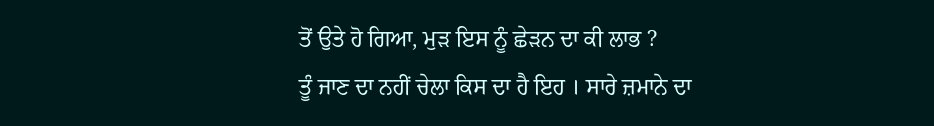ਤੋਂ ਉਤੇ ਹੋ ਗਿਆ, ਮੁੜ ਇਸ ਨੂੰ ਛੇੜਨ ਦਾ ਕੀ ਲਾਭ ?
ਤੂੰ ਜਾਣ ਦਾ ਨਹੀਂ ਚੇਲਾ ਕਿਸ ਦਾ ਹੈ ਇਹ । ਸਾਰੇ ਜ਼ਮਾਨੇ ਦਾ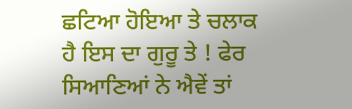ਛਟਿਆ ਹੋਇਆ ਤੇ ਚਲਾਕ ਹੈ ਇਸ ਦਾ ਗੁਰੂ ਤੇ ! ਫੇਰ ਸਿਆਣਿਆਂ ਨੇ ਐਵੇਂ ਤਾਂ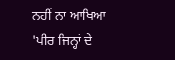ਨਹੀਂ ਨਾ ਆਖਿਆ 'ਪੀਰ ਜਿਨ੍ਹਾਂ ਦੇ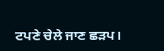ਟਪਣੇ ਚੇਲੇ ਜਾਣ ਛੜਪ।